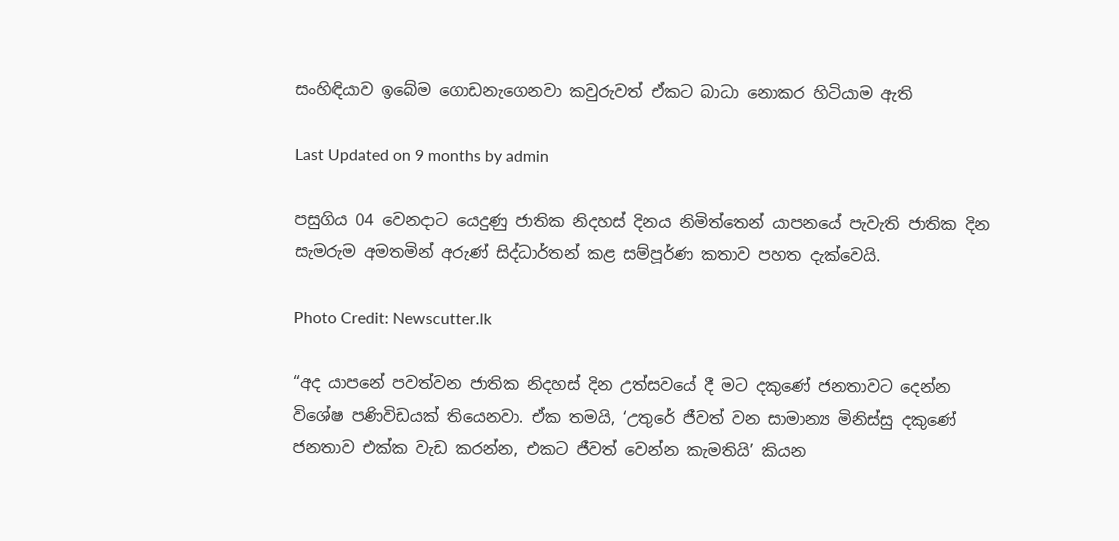සංහිඳියාව ඉබේම ගොඩනැගෙනවා කවුරුවත් ඒකට බාධා නොකර හිටියාම ඇති

Last Updated on 9 months by admin

පසුගිය 04 වෙනදාට යෙදුණු ජාතික නිදහස් දිනය නිමිත්තෙන් යාපනයේ පැවැති ජාතික දින සැමරුම අමතමින් අරුණ් සිද්ධාර්තන් කළ සම්පූර්ණ කතාව පහත දැක්වෙයි.

Photo Credit: Newscutter.lk

“අද යාපනේ පවත්වන ජාතික නිදහස් දින උත්සවයේ දී මට දකුණේ ජනතාවට දෙන්න විශේෂ පණිවිඩයක් තියෙනවා. ඒක තමයි, ‘උතුරේ ජීවත් වන සාමාන්‍ය මිනිස්සු දකුණේ ජනතාව එක්ක වැඩ කරන්න, එකට ජීවත් වෙන්න කැමතියි’ කියන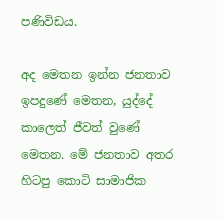පණිවිඩය.

අද මෙතන ඉන්න ජනතාව ඉපදුණේ මෙතන, යුද්දේ කාලෙත් ජීවත් වුණේ මෙතන. මේ ජනතාව අතර හිටපු කොටි සාමාජික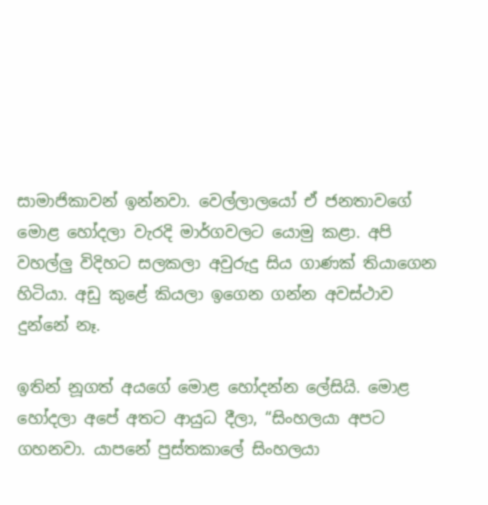සාමාජිකාවන් ඉන්නවා. වෙල්ලාලයෝ ඒ ජනතාවගේ මොළ හෝදලා වැරදි මාර්ගවලට යොමු කළා. අපි වහල්ලු විදිහට සලකලා අවුරුදු සිය ගාණක් තියාගෙන හිටියා. අඩු කුළේ කියලා ඉගෙන ගන්න අවස්ථාව දුන්නේ නෑ.

ඉතින් නූගත් අයගේ මොළ හෝදන්න ලේසියි. මොළ හෝදලා අපේ අතට ආයුධ දීලා, “සිංහලයා අපට ගහනවා. යාපනේ පුස්තකාලේ සිංහලයා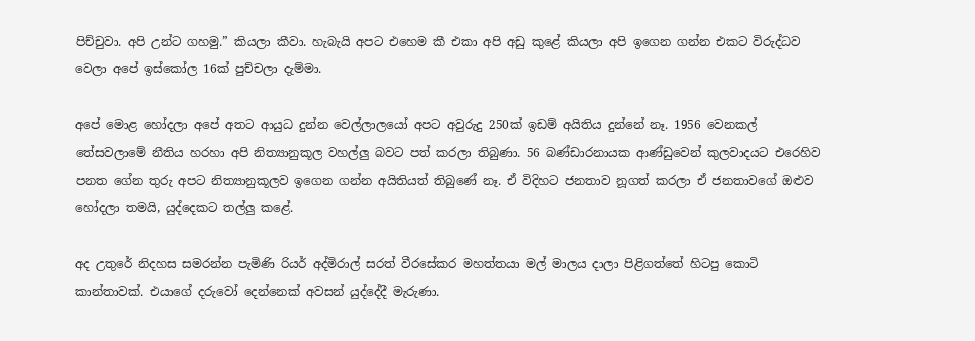පිච්චුවා. අපි උන්ට ගහමු.” කියලා කීවා. හැබැයි අපට එහෙම කී එකා අපි අඩු කුළේ කියලා අපි ඉගෙන ගන්න එකට විරුද්ධව වෙලා අපේ ඉස්කෝල 16ක් පුච්චලා දැම්මා.

අපේ මොළ හෝදලා අපේ අතට ආයුධ දුන්න වෙල්ලාලයෝ අපට අවුරුදු 250ක් ඉඩම් අයිතිය දුන්නේ නෑ. 1956 වෙනකල් තේසවලාමේ නීතිය හරහා අපි නිත්‍යානුකූල වහල්ලු බවට පත් කරලා තිබුණා. 56 බණ්ඩාරනායක ආණ්ඩුවෙන් කුලවාදයට එරෙහිව පනත ගේන තුරු අපට නිත්‍යානුකූලව ඉගෙන ගන්න අයිතියත් තිබුණේ නෑ. ඒ විදිහට ජනතාව නූගත් කරලා ඒ ජනතාවගේ ඔළුව හෝදලා තමයි, යුද්දෙකට තල්ලු කළේ.

අද උතුරේ නිදහස සමරන්න පැමිණි රියර් අද්මිරාල් සරත් වීරසේකර මහත්තයා මල් මාලය දාලා පිළිගත්තේ හිටපු කොටි කාන්තාවක්. එයාගේ දරුවෝ දෙන්නෙක් අවසන් යුද්දේදී මැරුණා.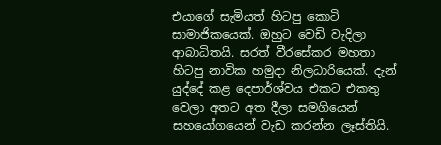එයාගේ සැමියත් හිටපු කොටි සාමාජිකයෙක්. ඔහුට වෙඩි වැදිලා ආබාධිතයි. සරත් වීරසේකර මහතා හිටපු නාවික හමුදා නිලධාරියෙක්. දැන් යුද්දේ කළ දෙපාර්ශ්වය එකට එකතු වෙලා අතට අත දීලා සමගියෙන් සහයෝගයෙන් වැඩ කරන්න ලෑස්තියි.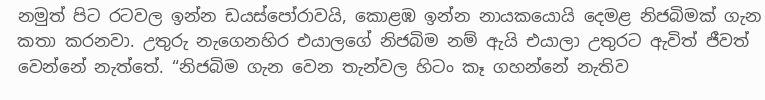නමුත් පිට රටවල ඉන්න ඩයස්පෝරාවයි, කොළඹ ඉන්න නායකයොයි දෙමළ නිජබිමක් ගැන කතා කරනවා. උතුරු නැගෙනහිර එයාලගේ නිජබිම නම් ඇයි එයාලා උතුරට ඇවිත් ජීවත් වෙන්නේ නැත්තේ. “නිජබිම ගැන වෙන තැන්වල හිටං කෑ ගහන්නේ නැතිව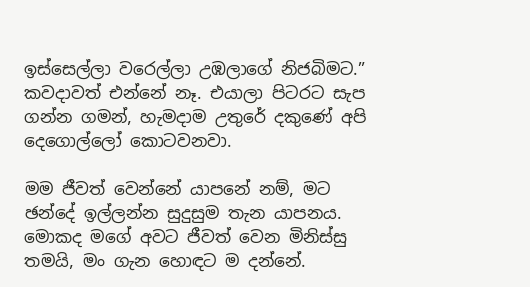ඉස්සෙල්ලා වරෙල්ලා උඹලාගේ නිජබිමට.” කවදාවත් එන්නේ නෑ. එයාලා පිටරට සැප ගන්න ගමන්, හැමදාම උතුරේ දකුණේ අපි දෙගොල්ලෝ කොටවනවා.

මම ජීවත් වෙන්නේ යාපනේ නම්, මට ඡන්දේ ඉල්ලන්න සුදුසුම තැන යාපනය. මොකද මගේ අවට ජීවත් වෙන මිනිස්සු තමයි, මං ගැන හොඳට ම දන්නේ.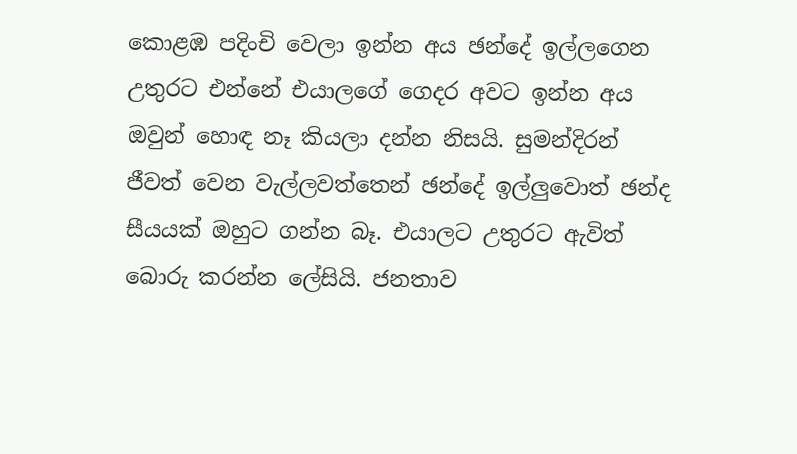කොළඹ පදිංචි වෙලා ඉන්න අය ඡන්දේ ඉල්ලගෙන උතුරට එන්නේ එයාලගේ ගෙදර අවට ඉන්න අය ඔවුන් හොඳ නෑ කියලා දන්න නිසයි. සුමන්දිරන් ජීවත් වෙන වැල්ලවත්තෙන් ඡන්දේ ඉල්ලුවොත් ඡන්ද සීයයක් ඔහුට ගන්න බෑ. එයාලට උතුරට ඇවිත් බොරු කරන්න ලේසියි. ජනතාව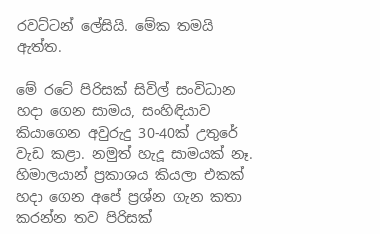රවට්ටන් ලේසියි. මේක තමයි ඇත්ත.

මේ රටේ පිරිසක් සිවිල් සංවිධාන හදා ගෙන සාමය, සංහිඳියාව කියාගෙන අවුරුදු 30-40ක් උතුරේ වැඩ කළා. නමුත් හැදූ සාමයක් නෑ. හිමාලයාන් ප්‍රකාශය කියලා එකක් හදා ගෙන අපේ ප්‍රශ්න ගැන කතා කරන්න තව පිරිසක්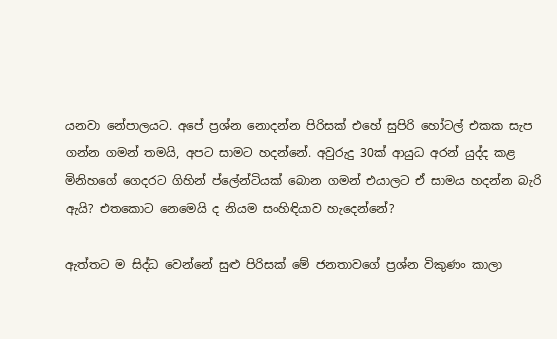යනවා නේපාලයට. අපේ ප්‍රශ්න නොදන්න පිරිසක් එහේ සුපිරි හෝටල් එකක සැප ගන්න ගමන් තමයි, අපට සාමට හදන්නේ. අවුරුදු 30ක් ආයුධ අරන් යුද්ද කළ මිනිහගේ ගෙදරට ගිහින් ප්ලේන්ටියක් බොන ගමන් එයාලට ඒ සාමය හදන්න බැරි ඇයි? එතකොට නෙමෙයි ද නියම සංහිඳියාව හැදෙන්නේ?

ඇත්තට ම සිද්ධ වෙන්නේ සුළු පිරිසක් මේ ජනතාවගේ ප්‍රශ්න විකුණං කාලා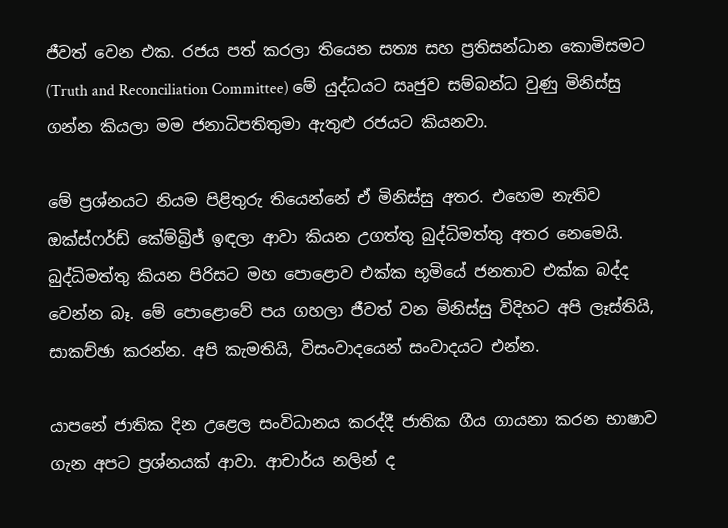ජීවත් වෙන එක. රජය පත් කරලා තියෙන සත්‍ය සහ ප්‍රතිසන්ධාන කොමිසමට (Truth and Reconciliation Committee) මේ යුද්ධයට ඍජුව සම්බන්ධ වුණු මිනිස්සු ගන්න කියලා මම ජනාධිපතිතුමා ඇතුළු රජයට කියනවා.

මේ ප්‍රශ්නයට නියම පිළිතුරු තියෙන්නේ ඒ මිනිස්සු අතර. එහෙම නැතිව ඔක්ස්ෆර්ඩ් කේම්බ්‍රිජ් ඉඳලා ආවා කියන උගත්තු බුද්ධිමත්තු අතර නෙමෙයි. බුද්ධිමත්තු කියන පිරිසට මහ පොළොව එක්ක භූමියේ ජනතාව එක්ක බද්ද වෙන්න බෑ. මේ පොළොවේ පය ගහලා ජීවත් වන මිනිස්සු විදිහට අපි ලෑස්තියි, සාකච්ඡා කරන්න. අපි කැමතියි, විසංවාදයෙන් සංවාදයට එන්න.

යාපනේ ජාතික දින උළෙල සංවිධානය කරද්දී ජාතික ගීය ගායනා කරන භාෂාව ගැන අපට ප්‍රශ්නයක් ආවා. ආචාර්ය නලින් ද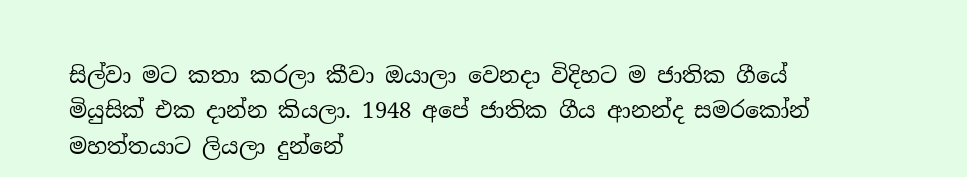සිල්වා මට කතා කරලා කීවා ඔයාලා වෙනදා විදිහට ම ජාතික ගීයේ මියුසික් එක දාන්න කියලා. 1948 අපේ ජාතික ගීය ආනන්ද සමරකෝන් මහත්තයාට ලියලා දුන්නේ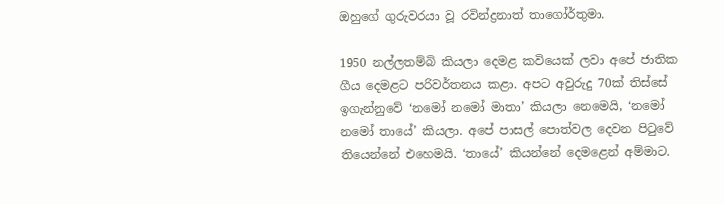ඔහුගේ ගුරුවරයා වූ රවින්ද්‍රනාත් තාගෝර්තුමා.

1950 නල්ලතම්බි කියලා දෙමළ කවියෙක් ලවා අපේ ජාතික ගීය දෙමළට පරිවර්තනය කළා. අපට අවුරුදු 70ක් තිස්සේ ඉගැන්නුවේ ‘නමෝ නමෝ මාතා’ කියලා නෙමෙයි, ‘නමෝ නමෝ තායේ’ කියලා. අපේ පාසල් පොත්වල දෙවන පිටුවේ තියෙන්නේ එහෙමයි. ‘තායේ’ කියන්නේ දෙමළෙන් අම්මාට.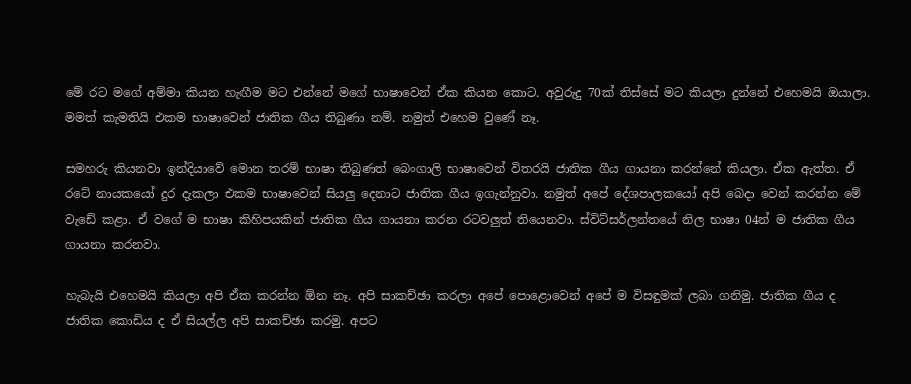මේ රට මගේ අම්මා කියන හැඟීම මට එන්නේ මගේ භාෂාවෙන් ඒක කියන කොට. අවුරුදු 70ක් තිස්සේ මට කියලා දුන්නේ එහෙමයි ඔයාලා. මමත් කැමතියි එකම භාෂාවෙන් ජාතික ගීය තිබුණා නම්. නමුත් එහෙම වුණේ නෑ.

සමහරු කියනවා ඉන්දියාවේ මොන තරම් භාෂා තිබුණත් බෙංගාලි භාෂාවෙන් විතරයි ජාතික ගීය ගායනා කරන්නේ කියලා. ඒක ඇත්ත. ඒ රටේ නායකයෝ දුර දැකලා එකම භාෂාවෙන් සියලු දෙනාට ජාතික ගීය ඉගැන්නුවා. නමුත් අපේ දේශපාලකයෝ අපි බෙදා වෙන් කරන්න මේ වැඩේ කළා. ඒ වගේ ම භාෂා කිහිපයකින් ජාතික ගීය ගායනා කරන රටවලුත් තියෙනවා. ස්විට්සර්ලන්තයේ නිල භාෂා 04න් ම ජාතික ගීය ගායනා කරනවා.

හැබැයි එහෙමයි කියලා අපි ඒක කරන්න ඕන නෑ. අපි සාකච්ඡා කරලා අපේ පොළොවෙන් අපේ ම විසඳුමක් ලබා ගනිමු. ජාතික ගීය ද ජාතික කොඩිය ද ඒ සියල්ල අපි සාකච්ඡා කරමු. අපට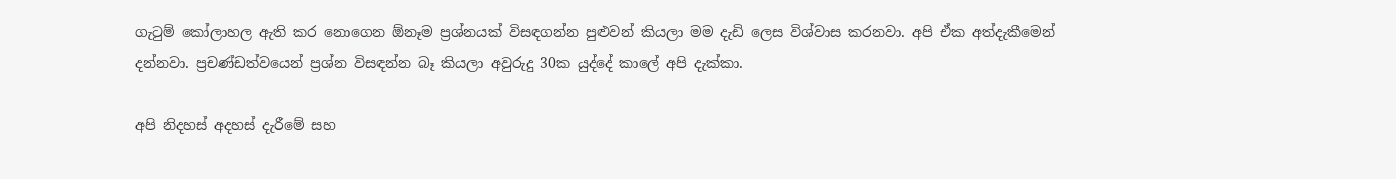ගැටුම් කෝලාහල ඇති කර නොගෙන ඕනෑම ප්‍රශ්නයක් විසඳගන්න පුළුවන් කියලා මම දැඩි ලෙස විශ්වාස කරනවා. අපි ඒක අත්දැකීමෙන් දන්නවා. ප්‍රචණ්ඩත්වයෙන් ප්‍රශ්න විසඳන්න බෑ කියලා අවුරුදු 30ක යුද්දේ කාලේ අපි දැක්කා.

අපි නිදහස් අදහස් දැරීමේ සහ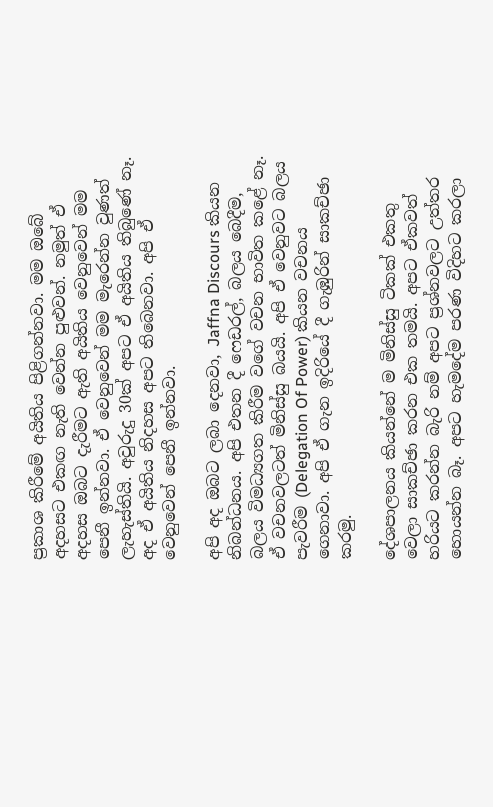ප්‍රකාශ කිරීමේ අයිතිය පිළිගන්නවා. මම ඔබේ අදහසට එකඟ නැති වෙන්න පුළුවන්. නමුත් ඒ අදහස ඔබට දැරීමට ඇති අයිතිය වෙනුවෙන් මම පෙනී ඉන්නවා. ඒ වෙනුවෙන් මම මැරෙන්න වුණත් ලැහැස්තියි. අවුරුදු 30ක් අපට ඒ අයිතිය තිබුණේ නෑ. අද ඒ අයිතිය නිදහස අපට තිබෙනවා. අපි ඒ වෙනුවෙන් පෙනී ඉන්නවා.

අපි අද ඔබට ලබා දෙනවා, Jaffna Discours කියන නිබන්ධනය. අපි එතන දී ෆෙඩරල්, බලය බෙදීම, බලය විමධ්‍යගත කිරීම වගේ වචන භාවිත කළේ නෑ. ඒ වචනවලටත් මිනිස්සු බයයි. අපි ඒ වෙනුවට බලය පැවරීම (Delegation Of Power) කියන වචනය ගෙනාවා. අපි ඒ ගැන ඉදිරියේ දී ගැඹුරින් සාකච්ඡා කරමු.

දේශපාලනය කියන්නේ ම මිනිස්සු ටිකක් එකතු වෙලා සාකච්ඡා කරන එක තමයි. අපට ඒකවත් හරියට කරන්න බැරි නම් අපට ප්‍රශ්නවලට උත්තර හොයන්න බෑ. අපට හැමදේම පරණ විදිහට කරලා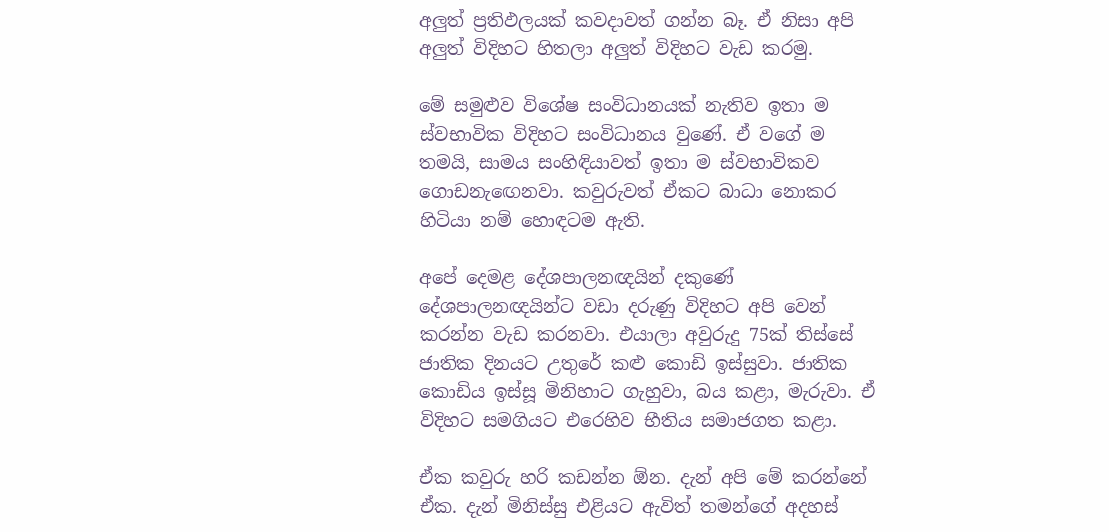අලුත් ප්‍රතිඵලයක් කවදාවත් ගන්න බෑ. ඒ නිසා අපි අලුත් විදිහට හිතලා අලුත් විදිහට වැඩ කරමු.

මේ සමුළුව විශේෂ සංවිධානයක් නැතිව ඉතා ම ස්වභාවික විදිහට සංවිධානය වුණේ. ඒ වගේ ම තමයි, සාමය සංහිඳියාවත් ඉතා ම ස්වභාවිකව ගොඩනැඟෙනවා. කවුරුවත් ඒකට බාධා නොකර හිටියා නම් හොඳටම ඇති.

අපේ දෙමළ දේශපාලනඥයින් දකුණේ දේශපාලනඥයින්ට වඩා දරුණු විදිහට අපි වෙන් කරන්න වැඩ කරනවා. එයාලා අවුරුදු 75ක් තිස්සේ ජාතික දිනයට උතුරේ කළු කොඩි ඉස්සුවා. ජාතික කොඩිය ඉස්සූ මිනිහාට ගැහුවා, බය කළා, මැරුවා. ඒ විදිහට සමගියට එරෙහිව භීතිය සමාජගත කළා.

ඒක කවුරු හරි කඩන්න ඕන. දැන් අපි මේ කරන්නේ ඒක. දැන් මිනිස්සු එළියට ඇවිත් තමන්ගේ අදහස්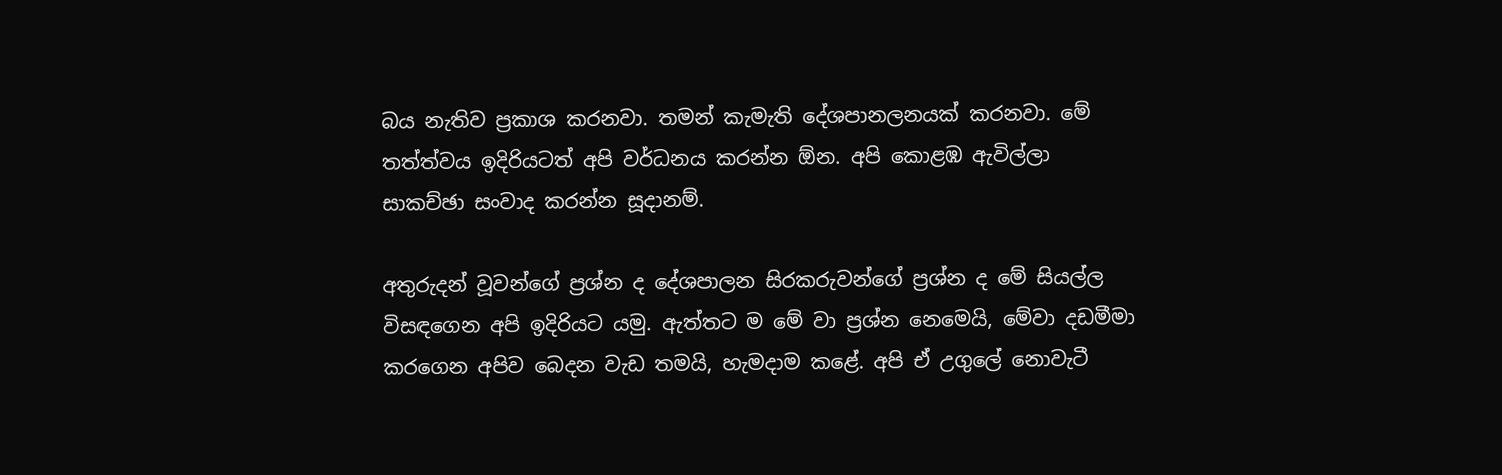බය නැතිව ප්‍රකාශ කරනවා. තමන් කැමැති දේශපානලනයක් කරනවා. මේ තත්ත්වය ඉදිරියටත් අපි වර්ධනය කරන්න ඕන. අපි කොළඹ ඇවිල්ලා සාකච්ඡා සංවාද කරන්න සූදානම්.

අතුරුදන් වූවන්ගේ ප්‍රශ්න ද දේශපාලන සිරකරුවන්ගේ ප්‍රශ්න ද මේ සියල්ල විසඳගෙන අපි ඉදිරියට යමු. ඇත්තට ම මේ වා ප්‍රශ්න නෙමෙයි, මේවා දඩමීමා කරගෙන අපිව බෙදන වැඩ තමයි, හැමදාම කළේ. අපි ඒ උගුලේ නොවැටී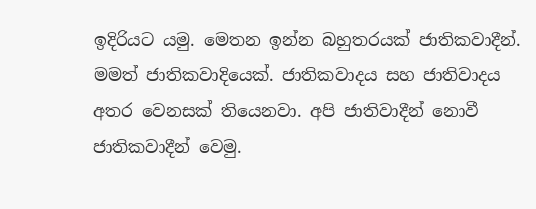ඉදිරියට යමු. මෙතන ඉන්න බහුතරයක් ජාතිකවාදීන්. මමත් ජාතිකවාදියෙක්. ජාතිකවාදය සහ ජාතිවාදය අතර වෙනසක් තියෙනවා. අපි ජාතිවාදීන් නොවී ජාතිකවාදීන් වෙමු.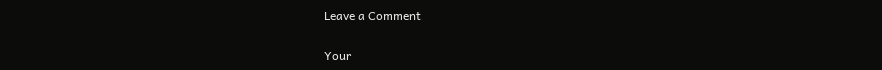Leave a Comment

Your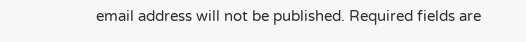email address will not be published. Required fields are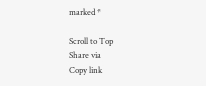marked *

Scroll to Top
Share via
Copy link